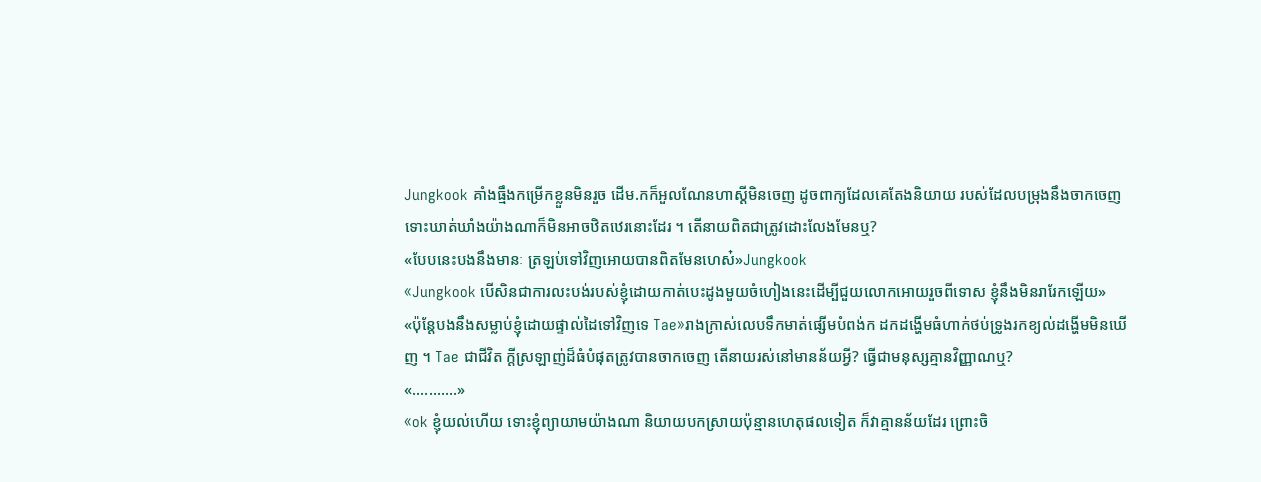Jungkook គាំងធ្មឹងកម្រើកខ្លួនមិនរួច ដើម.កក៏អួលណែនហាស្ដីមិនចេញ ដូចពាក្យដែលគេតែងនិយាយ របស់ដែលបម្រុងនឹងចាកចេញទោះឃាត់ឃាំងយ៉ាងណាក៏មិនអាចឋិតឋេរនោះដែរ ។ តើនាយពិតជាត្រូវដោះលែងមែនឬ?
«បែបនេះបងនឹងមានៈ ត្រឡប់ទៅវិញអោយបានពិតមែនហេស៎»Jungkook
«Jungkook បើសិនជាការលះបង់របស់ខ្ញុំដោយកាត់បេះដូងមួយចំហៀងនេះដើម្បីជួយលោកអោយរួចពីទោស ខ្ញុំនឹងមិនរារែកឡើយ»
«ប៉ុន្តែបងនឹងសម្លាប់ខ្ញុំដោយផ្ទាល់ដៃទៅវិញទេ Tae»រាងក្រាស់លេបទឹកមាត់ផ្សើមបំពង់ក ដកដង្ហើមធំហាក់ថប់ទ្រូងរកខ្យល់ដង្ហើមមិនឃើញ ។ Tae ជាជីវិត ក្ដីស្រឡាញ់ដ៏ធំបំផុតត្រូវបានចាកចេញ តើនាយរស់នៅមានន័យអ្វី? ធ្វើជាមនុស្សគ្មានវិញ្ញាណឬ?
«...........»
«ok ខ្ញុំយល់ហើយ ទោះខ្ញុំព្យាយាមយ៉ាងណា និយាយបកស្រាយប៉ុន្មានហេតុផលទៀត ក៏វាគ្មានន័យដែរ ព្រោះចិ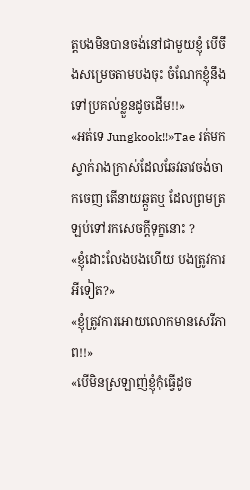ត្តបងមិនបានចង់នៅជាមួយខ្ញុំ បើចឹងសម្រេចតាមបងចុះ ចំណែកខ្ញុំនឹងទៅប្រគល់ខ្លួនដូចដើម!!»
«អត់ទេ Jungkook!!»Tae រត់មកស្ទាក់រាងក្រាស់ដែលឆែវឆាវចង់ចាកចេញ តើនាយឆ្កួតឬ ដែលព្រមត្រឡប់ទៅរកសេចក្តីទុក្ខនោះ ?
«ខ្ញុំដោះលែងបងហើយ បងត្រូវការអីទៀត?»
«ខ្ញុំត្រូវការអោយលោកមានសេរីភាព!!»
«បើមិនស្រឡាញ់ខ្ញុំកុំធ្វើដូច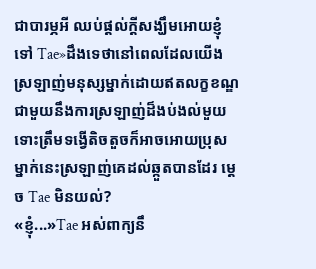ជាបារម្ភអី ឈប់ផ្ដល់ក្ដីសង្ឃឹមអោយខ្ញុំទៅ Tae»ដឹងទេថានៅពេលដែលយើងស្រឡាញ់មនុស្សម្នាក់ដោយឥតលក្ខខណ្ឌ ជាមួយនឹងការស្រឡាញ់ដ៏ងប់ងល់មួយ ទោះត្រឹមទង្វើតិចតួចក៏អាចអោយប្រុសម្នាក់នេះស្រឡាញ់គេដល់ឆ្កួតបានដែរ ម្ដេច Tae មិនយល់?
«ខ្ញុំ...»Tae អស់ពាក្យនឹ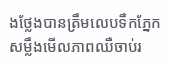ងថ្លែងបានត្រឹមលេបទឹកភ្នែក សម្លឹងមើលភាពឈឺចាប់រ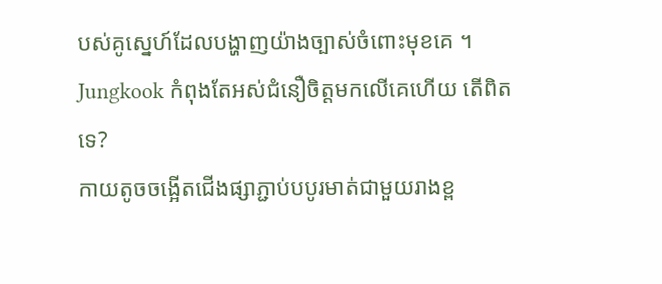បស់គូស្នេហ៍ដែលបង្ហាញយ៉ាងច្បាស់ចំពោះមុខគេ ។ Jungkook កំពុងតែអស់ជំនឿចិត្តមកលើគេហើយ តើពិតទេ?
កាយតូចចង្អើតជើងផ្សាភ្ជាប់បបូរមាត់ជាមួយរាងខ្ព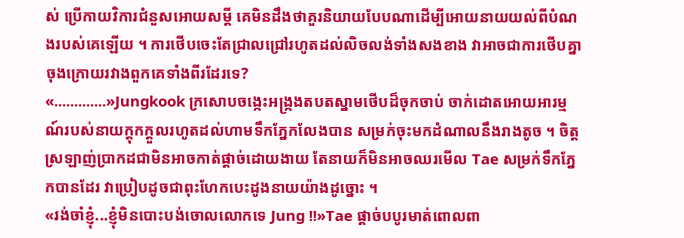ស់ ប្រើកាយវិការជំនួសអោយសម្ដី គេមិនដឹងថាគួរនិយាយបែបណាដើម្បីអោយនាយយល់ពីបំណងរបស់គេឡើយ ។ ការថើបចេះតែជ្រាលជ្រៅរហូតដល់លិចលង់ទាំងសងខាង វាអាចជាការថើបគ្នាចុងក្រោយរវាងពួកគេទាំងពីរដែរទេ?
«.............»Jungkook ក្រសោបចង្កេះអង្ក្រងតបតស្នាមថើបដ៏ចុកចាប់ ចាក់ដោតអោយអារម្មណ៍របស់នាយក្ដុកក្ដួលរហូតដល់ហាមទឹកភ្នែកលែងបាន សម្រក់ចុះមកដំណាលនឹងរាងតូច ។ ចិត្តស្រឡាញ់ប្រាកដជាមិនអាចកាត់ផ្ដាច់ដោយងាយ តែនាយក៏មិនអាចឈរមើល Tae សម្រក់ទឹកភ្នែកបានដែរ វាប្រៀបដូចជាពុះហែកបេះដូងនាយយ៉ាងដូច្នោះ ។
«រង់ចាំខ្ញុំ...ខ្ញុំមិនបោះបង់ចោលលោកទេ Jung !!»Tae ផ្ដាច់បបូរមាត់ពោលពា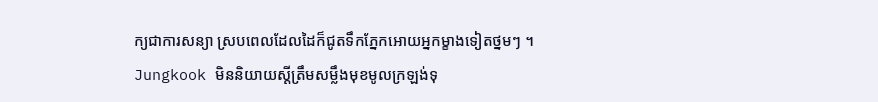ក្យជាការសន្យា ស្របពេលដែលដៃក៏ជូតទឹកភ្នែកអោយអ្នកម្ខាងទៀតថ្នមៗ ។ Jungkook មិននិយាយស្ដីត្រឹមសម្លឹងមុខមូលក្រឡង់ទុ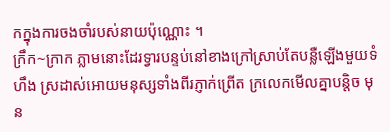កក្នុងការចងចាំរបស់នាយប៉ុណ្ណោះ ។
ក្រឹក~ក្រាក ភ្លាមនោះដែរទ្វារបន្ទប់នៅខាងក្រៅស្រាប់តែបន្លឺឡើងមួយទំហឹង ស្រដាស់អោយមនុស្សទាំងពីរភ្ញាក់ព្រើត ក្រលេកមើលគ្នាបន្តិច មុន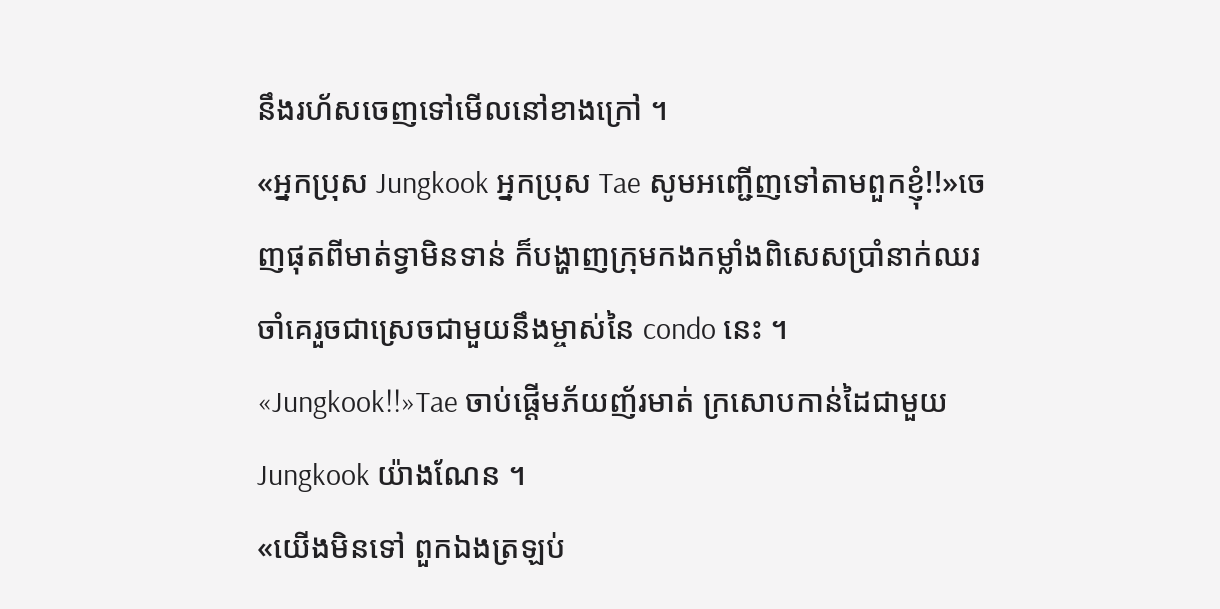នឹងរហ័សចេញទៅមើលនៅខាងក្រៅ ។
«អ្នកប្រុស Jungkook អ្នកប្រុស Tae សូមអញ្ជើញទៅតាមពួកខ្ញុំ!!»ចេញផុតពីមាត់ទ្វាមិនទាន់ ក៏បង្ហាញក្រុមកងកម្លាំងពិសេសប្រាំនាក់ឈរចាំគេរួចជាស្រេចជាមួយនឹងម្ចាស់នៃ condo នេះ ។
«Jungkook!!»Tae ចាប់ផ្តើមភ័យញ័រមាត់ ក្រសោបកាន់ដៃជាមួយ Jungkook យ៉ាងណែន ។
«យើងមិនទៅ ពួកឯងត្រឡប់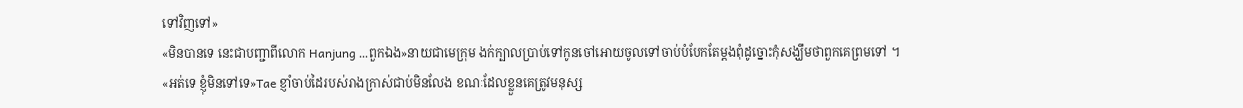ទៅវិញទៅ»
«មិនបានទេ នេះជាបញ្ជាពីលោក Hanjung ...ពួកឯង»នាយជាមេក្រុម ងក់ក្បាលប្រាប់ទៅកូនចៅអោយចូលទៅចាប់បំបែកតែម្ដងពុំដូច្នោះកុំសង្ឃឹមថាពួកគេព្រមទៅ ។
«អត់ទេ ខ្ញុំមិនទៅទេ»Tae ខ្ញាំចាប់ដៃរបស់រាងក្រាស់ជាប់មិនលែង ខណៈដែលខ្លួនគេត្រូវមនុស្ស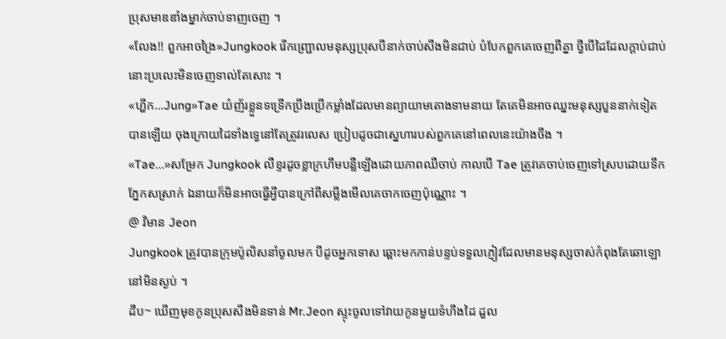ប្រុសមាឌឌាំងម្នាក់ចាប់ទាញចេញ ។
«លែង!! ពួកអាចង្រៃ»Jungkook រើកញ្ជ្រោលមនុស្សប្រុសបីនាក់ចាប់សឹងមិនជាប់ បំបែកពួកគេចេញពីគ្នា ថ្វីបើដៃដែលក្ដាប់ជាប់នោះប្រលេះមិនចេញទាល់តែសោះ ។
«ហ្ហឹក...Jung»Tae យំញ័រខ្លួនទទ្រើកប្រឹងប្រើកម្លាំងដែលមានព្យាយាមតោងទាមនាយ តែគេមិនអាចឈ្នះមនុស្សបួននាក់ទៀតបានឡើយ ចុងក្រោយដៃទាំងទ្វេនៅតែត្រូវរលេស ប្រៀបដូចជាស្នេហារបស់ពួកគេនៅពេលនេះយ៉ាងចឹង ។
«Tae...»សម្រែក Jungkook លឺខ្ទរដូចខ្លាក្រហឹមបន្លឺឡើងដោយភាពឈឺចាប់ កាលបើ Tae ត្រូវគេចាប់ចេញទៅស្របដោយទឹកភ្នែកសស្រាក់ ឯនាយក៏មិនអាចធ្វើអ្វីបានក្រៅពីសម្លឹងមើលគេចាកចេញប៉ុណ្ណោះ ។
@ វិមាន Jeon
Jungkook ត្រូវបានក្រុមប៉ូលិសនាំចូលមក បីដូចអ្នកទោស ឆ្ពោះមកកាន់បន្ទប់ទទួលភ្ញៀវដែលមានមនុស្សចាស់កំពុងតែឆោឡោនៅមិនស្ងប់ ។
ដឹប~ ឃើញមុខកូនប្រុសសឹងមិនទាន់ Mr.Jeon ស្ទុះចូលទៅវាយកូនមួយទំហឹងដៃ ដួល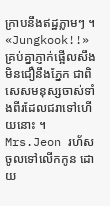ក្រាបនឹងឥដ្ឋភ្លាមៗ ។
«Jungkook!!»គ្រប់គ្នាភ្ញាក់ផ្អើលសឹងមិនជឿនឹងភ្នែក ជាពិសេសមនុស្សចាស់ទាំងពីរដែលជរាទៅហើយនោះ ។ Mrs.Jeon រហ័សចូលទៅលើកកូន ដោយ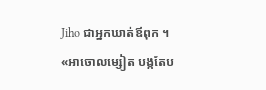Jiho ជាអ្នកឃាត់ឪពុក ។
«អាចោលម្សៀត បង្កតែប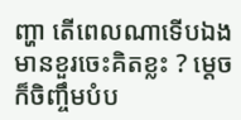ញ្ហា តើពេលណាទើបឯងមានខួរចេះគិតខ្លះ ? ម្ដេចក៏ចិញ្ចឹមបំប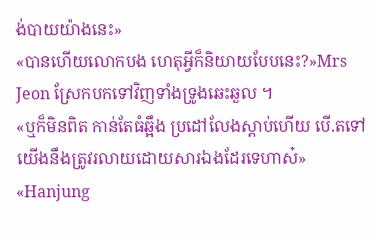ង់បាយយ៉ាងនេះ»
«បានហើយលោកបង ហេតុអ្វីក៏និយាយបែបនេះ?»Mrs Jeon ស្រែកបកទៅវិញទាំងទ្រូងឆេះឆួល ។
«ឬក៏មិនពិត កាន់តែធំឆ្អឹង ប្រដៅលែងស្ដាប់ហើយ បើ.តទៅយើងនឹងត្រូវរលាយដោយសារឯងដែរទេហាស៎»
«Hanjung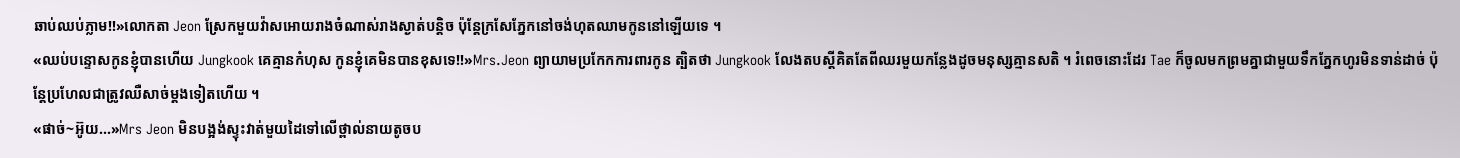ឆាប់ឈប់ភ្លាម!!»លោកតា Jeon ស្រែកមួយវ៉ាសអោយរាងចំណាស់រាងស្ងាត់បន្តិច ប៉ុន្តែក្រសែភ្នែកនៅចង់ហុតឈាមកូននៅឡើយទេ ។
«ឈប់បន្ទោសកូនខ្ញុំបានហើយ Jungkook គេគ្មានកំហុស កូនខ្ញុំគេមិនបានខុសទេ!!»Mrs.Jeon ព្យាយាមប្រកែកការពារកូន ត្បិតថា Jungkook លែងតបស្ដីគិតតែពីឈរមួយកន្លែងដូចមនុស្សគ្មានសតិ ។ រំពេចនោះដែរ Tae ក៏ចូលមកព្រមគ្នាជាមួយទឹកភ្នែកហូរមិនទាន់ដាច់ ប៉ុន្តែប្រហែលជាត្រូវឈឺសាច់ម្ដងទៀតហើយ ។
«ផាច់~អ៊ូយ...»Mrs Jeon មិនបង្អង់ស្ទុះវាត់មួយដៃទៅលើថ្ពាល់នាយតូចប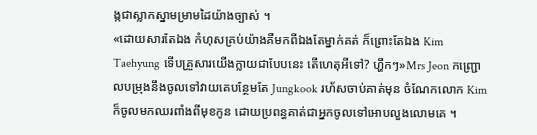ង្កជាស្លាកស្នាមម្រាមដៃយ៉ាងច្បាស់ ។
«ដោយសារតែឯង កំហុសគ្រប់យ៉ាងគឺមកពីឯងតែម្នាក់គត់ ក៏ព្រោះតែឯង Kim Taehyung ទើបគ្រួសារយើងក្លាយជាបែបនេះ តើហេតុអីទៅ? ហ្ហឹកៗ»Mrs Jeon កញ្ជ្រោលបម្រុងនឹងចូលទៅវាយគេបន្ថែមតែ Jungkook រហ័សចាប់គាត់មុន ចំណែកលោក Kim ក៏ចូលមកឈរពាំងពីមុខកូន ដោយប្រពន្ធគាត់ជាអ្នកចូលទៅអោបលួងលោមគេ ។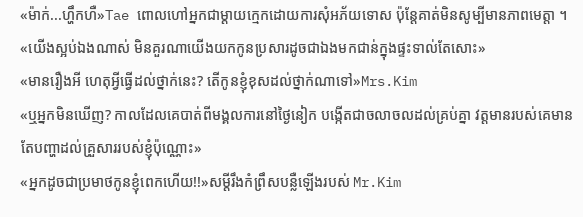«ម៉ាក់...ហ្ហឹកហឺ»Tae ពោលហៅអ្នកជាម្ដាយក្មេកដោយការសុំអភ័យទោស ប៉ុន្តែគាត់មិនសូម្បីមានភាពមេត្តា ។
«យើងស្អប់ឯងណាស់ មិនគួរណាយើងយកកូនប្រសារដូចជាឯងមកជាន់ក្នុងផ្ទះទាល់តែសោះ»
«មានរឿងអី ហេតុអ្វីធ្វើដល់ថ្នាក់នេះ? តើកូនខ្ញុំខុសដល់ថ្នាក់ណាទៅ»Mrs.Kim
«ឬអ្នកមិនឃើញ? កាលដែលគេបាត់ពីមង្គលការនៅថ្ងៃនៀក បង្កើតជាចលាចលដល់គ្រប់គ្នា វត្តមានរបស់គេមានតែបញ្ហាដល់គ្រួសាររបស់ខ្ញុំប៉ុណ្ណោះ»
«អ្នកដូចជាប្រមាថកូនខ្ញុំពេកហើយ!!»សម្ដីរឹងកំព្រឹសបន្លឺឡើងរបស់ Mr.Kim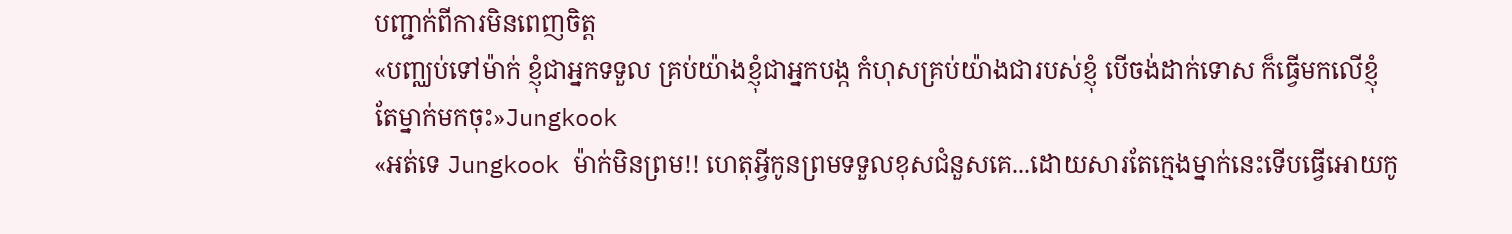បញ្ជាក់ពីការមិនពេញចិត្ត
«បញ្ឈប់ទៅម៉ាក់ ខ្ញុំជាអ្នកទទួល គ្រប់យ៉ាងខ្ញុំជាអ្នកបង្ក កំហុសគ្រប់យ៉ាងជារបស់ខ្ញុំ បើចង់ដាក់ទោស ក៏ធ្វើមកលើខ្ញុំតែម្នាក់មកចុះ»Jungkook
«អត់ទេ Jungkook ម៉ាក់មិនព្រម!! ហេតុអ្វីកូនព្រមទទួលខុសជំនួសគេ...ដោយសារតែក្មេងម្នាក់នេះទើបធ្វើអោយកូ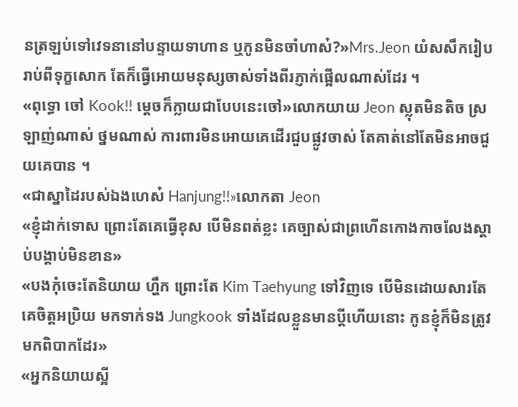នត្រឡប់ទៅវេទនានៅបន្ទាយទាហាន ឬកូនមិនចាំហាស៎?»Mrs.Jeon យំសសឹករៀបរាប់ពីទុក្ខសោក តែក៏ធ្វើអោយមនុស្សចាស់ទាំងពីរភ្ញាក់ផ្អើលណាស់ដែរ ។
«ពុទ្ធោ ចៅ Kook!! ម្ដេចក៏ក្លាយជាបែបនេះចៅ»លោកយាយ Jeon ស្លុតមិនតិច ស្រឡាញ់ណាស់ ថ្នមណាស់ ការពារមិនអោយគេដើរជួបផ្លូវចាស់ តែគាត់នៅតែមិនអាចជួយគេបាន ។
«ជាស្នាដៃរបស់ឯងហេស៎ Hanjung!!»លោកតា Jeon
«ខ្ញុំដាក់ទោស ព្រោះតែគេធ្វើខុស បើមិនពត់ខ្លះ គេច្បាស់ជាព្រហើនកោងកាចលែងស្ដាប់បង្គាប់មិនខាន»
«បងកុំចេះតែនិយាយ ហ្ហឹក ព្រោះតែ Kim Taehyung ទៅវិញទេ បើមិនដោយសារតែគេចិត្តអប្រិយ មកទាក់ទង Jungkook ទាំងដែលខ្លួនមានប្ដីហើយនោះ កូនខ្ញុំក៏មិនត្រូវមកពិបាកដែរ»
«អ្នកនិយាយស្អី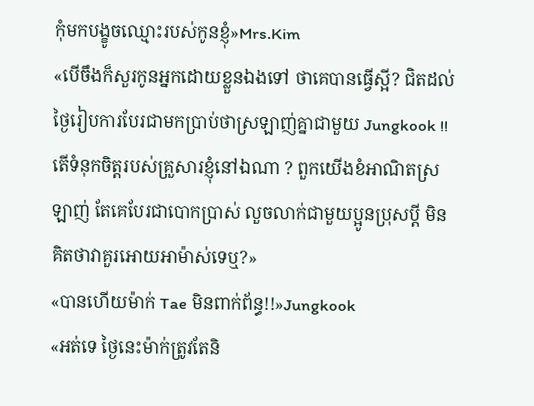កុំមកបង្ខូចឈ្មោះរបស់កូនខ្ញុំ»Mrs.Kim
«បើចឹងក៏សួរកូនអ្នកដោយខ្លួនឯងទៅ ថាគេបានធ្វើស្អី? ជិតដល់ថ្ងៃរៀបការបែរជាមកប្រាប់ថាស្រឡាញ់គ្នាជាមួយ Jungkook !! តើទំនុកចិត្តរបស់គ្រួសារខ្ញុំនៅឯណា ? ពួកយើងខំអាណិតស្រឡាញ់ តែគេបែរជាបោកប្រាស់ លួចលាក់ជាមួយប្អូនប្រុសប្ដី មិនគិតថាវាគួរអោយអាម៉ាស់ទេឬ?»
«បានហើយម៉ាក់ Tae មិនពាក់ព័ន្ធ!!»Jungkook
«អត់ទេ ថ្ងៃនេះម៉ាក់ត្រូវតែនិ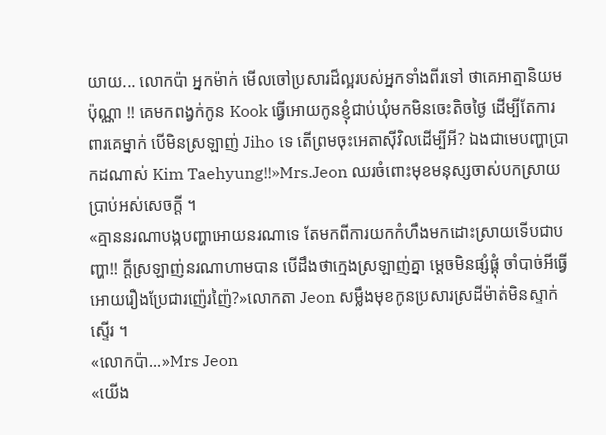យាយ... លោកប៉ា អ្នកម៉ាក់ មើលចៅប្រសារដ៏ល្អរបស់អ្នកទាំងពីរទៅ ថាគេអាត្មានិយមប៉ុណ្ណា !! គេមកពង្វក់កូន Kook ធ្វើអោយកូនខ្ញុំជាប់ឃុំមកមិនចេះតិចថ្ងៃ ដើម្បីតែការពារគេម្នាក់ បើមិនស្រឡាញ់ Jiho ទេ តើព្រមចុះអេតាសុីវិលដើម្បីអី? ឯងជាមេបញ្ហាប្រាកដណាស់ Kim Taehyung!!»Mrs.Jeon ឈរចំពោះមុខមនុស្សចាស់បកស្រាយប្រាប់អស់សេចក្ដី ។
«គ្មាននរណាបង្កបញ្ហាអោយនរណាទេ តែមកពីការយកកំហឹងមកដោះស្រាយទើបជាបញ្ហា!! ក្ដីស្រឡាញ់នរណាហាមបាន បើដឹងថាក្មេងស្រឡាញ់គ្នា ម្ដេចមិនផ្សំផ្គុំ ចាំបាច់អីធ្វើអោយរឿងប្រែជារញ៉េរញ៉ៃ?»លោកតា Jeon សម្លឹងមុខកូនប្រសារស្រដីម៉ាត់មិនស្ទាក់ស្ទើរ ។
«លោកប៉ា...»Mrs Jeon
«យើង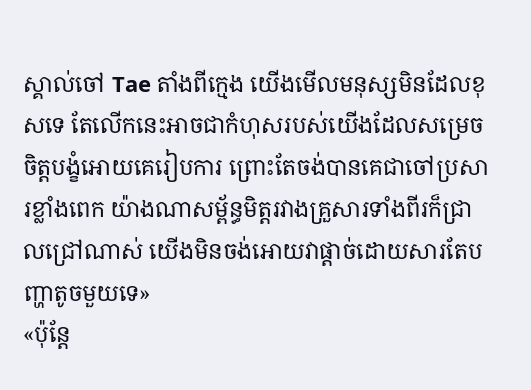ស្គាល់ចៅ Tae តាំងពីក្មេង យើងមើលមនុស្សមិនដែលខុសទេ តែលើកនេះអាចជាកំហុសរបស់យើងដែលសម្រេចចិត្តបង្ខំអោយគេរៀបការ ព្រោះតែចង់បានគេជាចៅប្រសារខ្លាំងពេក យ៉ាងណាសម្ព័ន្ធមិត្តរវាងគ្រួសារទាំងពីរក៏ជ្រាលជ្រៅណាស់ យើងមិនចង់អោយវាផ្ដាច់ដោយសារតែបញ្ហាតូចមួយទេ»
«ប៉ុន្តែ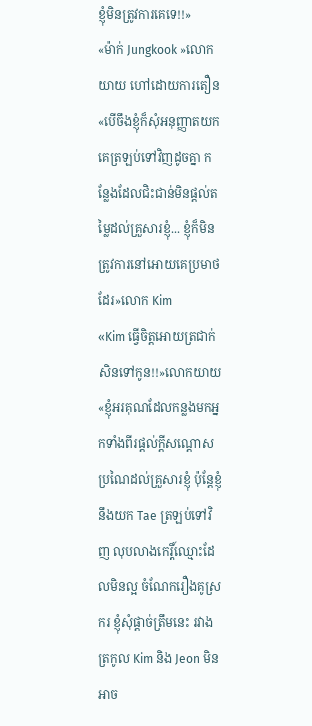ខ្ញុំមិនត្រូវការគេទេ!!»
«ម៉ាក់ Jungkook »លោកយាយ ហៅដោយការតឿន
«បើចឹងខ្ញុំក៏សុំអនុញ្ញាតយកគេត្រឡប់ទៅវិញដូចគ្នា កន្លែងដែលជិះជាន់មិនផ្ដល់តម្លៃដល់គ្រួសារខ្ញុំ... ខ្ញុំក៏មិនត្រូវការនៅអោយគេប្រមាថដែរ»លោក Kim
«Kim ធ្វើចិត្តអោយត្រជាក់សិនទៅកូន!!»លោកយាយ
«ខ្ញុំអរគុណដែលកន្លងមកអ្នកទាំងពីរផ្ដល់ក្ដីសណ្ដោសប្រណៃដល់គ្រួសារខ្ញុំ ប៉ុន្តែខ្ញុំនឹងយក Tae ត្រឡប់ទៅវិញ លុបលាងកេរ្តិ៍ឈ្មោះដែលមិនល្អ ចំណែករឿងគូស្រករ ខ្ញុំសុំផ្ដាច់ត្រឹមនេះ រវាងត្រកូល Kim និង Jeon មិនអាច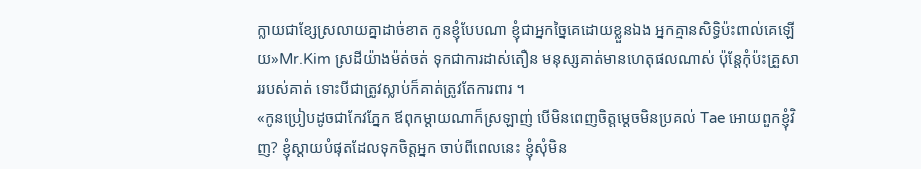ក្លាយជាខ្សែស្រលាយគ្នាដាច់ខាត កូនខ្ញុំបែបណា ខ្ញុំជាអ្នកច្នៃគេដោយខ្លួនឯង អ្នកគ្មានសិទ្ធិប៉ះពាល់គេឡើយ»Mr.Kim ស្រដីយ៉ាងម៉ត់ចត់ ទុកជាការដាស់តឿន មនុស្សគាត់មានហេតុផលណាស់ ប៉ុន្តែកុំប៉ះគ្រួសាររបស់គាត់ ទោះបីជាត្រូវស្លាប់ក៏គាត់ត្រូវតែការពារ ។
«កូនប្រៀបដូចជាកែវភ្នែក ឪពុកម្តាយណាក៏ស្រឡាញ់ បើមិនពេញចិត្តម្ដេចមិនប្រគល់ Tae អោយពួកខ្ញុំវិញ? ខ្ញុំស្ដាយបំផុតដែលទុកចិត្តអ្នក ចាប់ពីពេលនេះ ខ្ញុំសុំមិន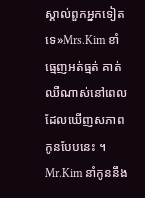ស្គាល់ពួកអ្នកទៀតទេ»Mrs.Kim ខាំធ្មេញអត់ធ្មត់ គាត់ឈឺណាស់នៅពេលដែលឃើញសភាពកូនបែបនេះ ។ Mr.Kim នាំកូននឹង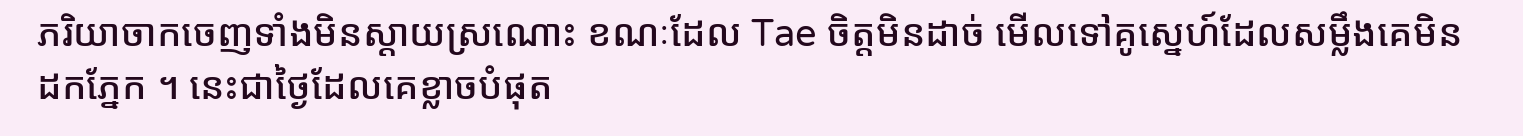ភរិយាចាកចេញទាំងមិនស្ដាយស្រណោះ ខណៈដែល Tae ចិត្តមិនដាច់ មើលទៅគូស្នេហ៍ដែលសម្លឹងគេមិនដកភ្នែក ។ នេះជាថ្ងៃដែលគេខ្លាចបំផុត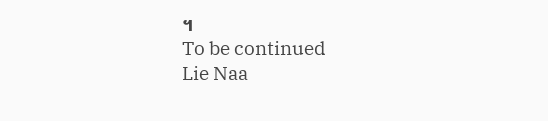។
To be continued
Lie Naa